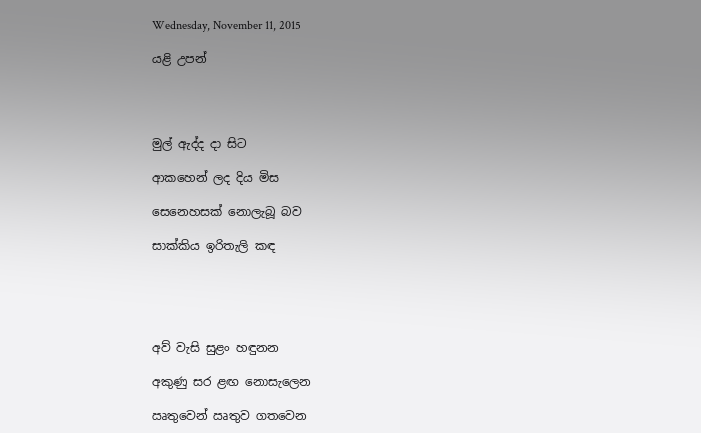Wednesday, November 11, 2015

යළි උපන්




මුල් ඇද්ද දා සිට

ආකහෙන් ලද දිය මිස

සෙනෙහසක් නොලැබූ බව

සාක්කිය ඉරිතැලි කඳ





අව්‍ වැසි සුළං හඳුනන

අකුණු සර ළඟ නොසැලෙන

ඍතුවෙන් ඍතුව ගතවෙන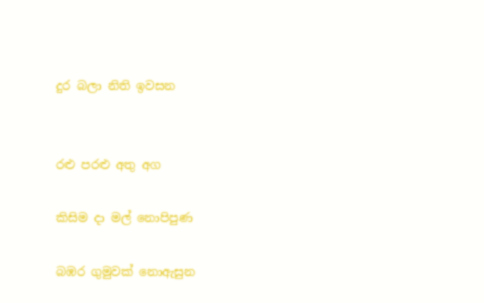දුර බලා නිති ඉවසන


රළු පරළු අතු අග

කිසිම දා මල් නොපිපුණ

බඹර ගුමුවක් නොඇසුන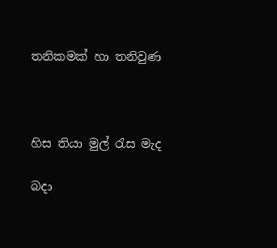තනිකමක් හා තනිවුණ



හිස තියා මුල් රැස මැද

බදා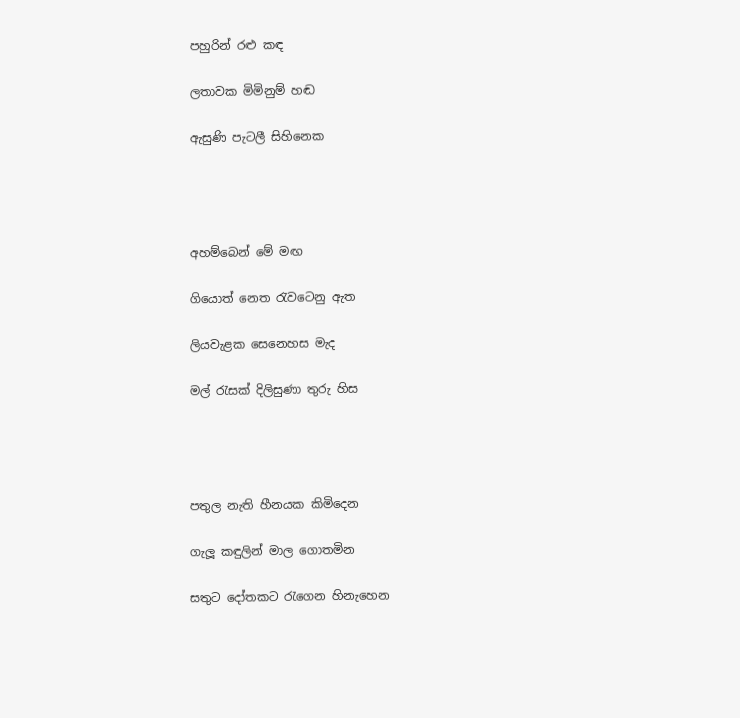පහුරින් රළු කඳ

ලතාවක මිමිනුම් හඬ

ඇසුණි පැටලී සිහිනෙක




අහම්බෙන් මේ මඟ

ගියොත් නෙත රැවටෙනු ඇත

ලියවැළක සෙනෙහස මැද

මල් රැසක් දිලිසුණා තුරු හිස




පතුල නැති හීනයක කිමිදෙන

ගැලූ කඳුලින් මාල ගොතමින

සතුට දෝතකට රැගෙන හිනැහෙන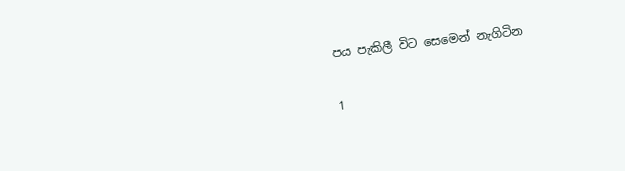පය පැකිලී විට සෙමෙන් නැගිටින

1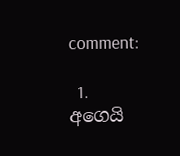comment:

  1. අගෙයි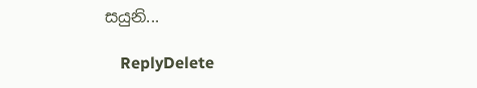සයුනි...

    ReplyDelete